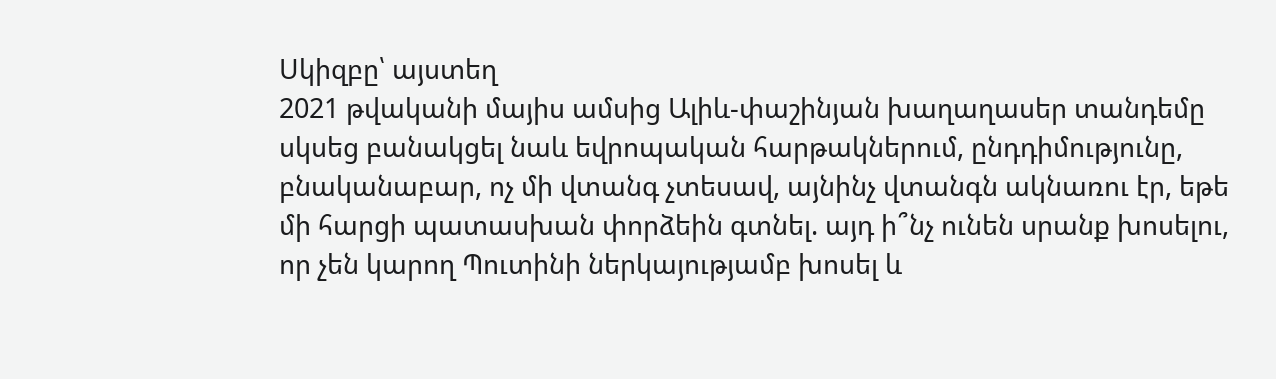Սկիզբը՝ այստեղ
2021 թվականի մայիս ամսից Ալիև-փաշինյան խաղաղասեր տանդեմը սկսեց բանակցել նաև եվրոպական հարթակներում, ընդդիմությունը, բնականաբար, ոչ մի վտանգ չտեսավ, այնինչ վտանգն ակնառու էր, եթե մի հարցի պատասխան փորձեին գտնել. այդ ի՞նչ ունեն սրանք խոսելու, որ չեն կարող Պուտինի ներկայությամբ խոսել և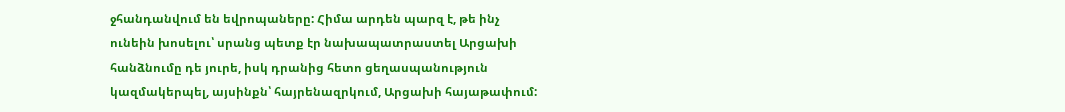ջհանդանվում են եվրոպաները: Հիմա արդեն պարզ է, թե ինչ ունեին խոսելու՝ սրանց պետք էր նախապատրաստել Արցախի հանձնումը դե յուրե, իսկ դրանից հետո ցեղասպանություն կազմակերպել, այսինքն՝ հայրենազրկում, Արցախի հայաթափում: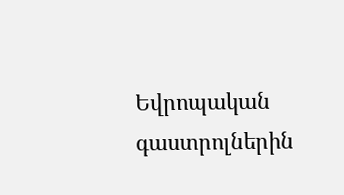Եվրոպական գաստրոլներին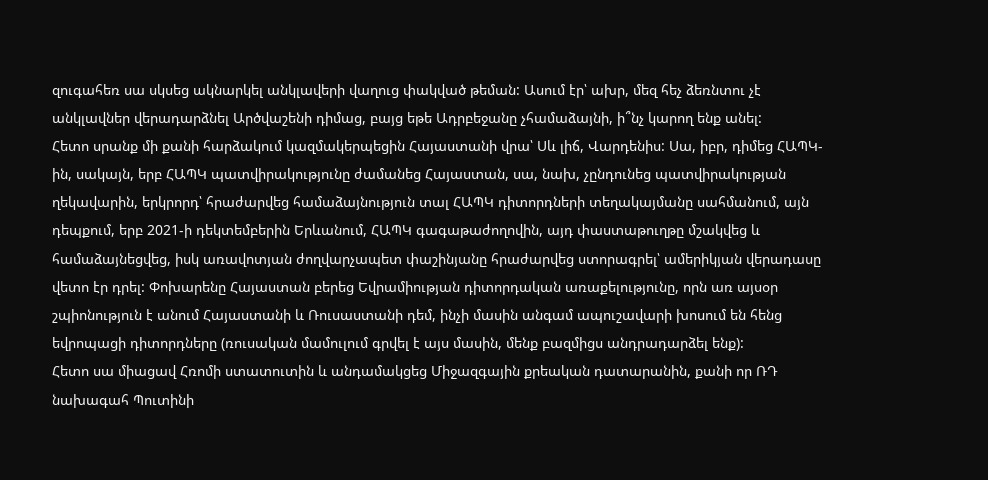զուգահեռ սա սկսեց ակնարկել անկլավերի վաղուց փակված թեման: Ասում էր՝ ախր, մեզ հեչ ձեռնտու չէ անկլավներ վերադարձնել Արծվաշենի դիմաց, բայց եթե Ադրբեջանը չհամաձայնի, ի՞նչ կարող ենք անել:
Հետո սրանք մի քանի հարձակում կազմակերպեցին Հայաստանի վրա՝ Սև լիճ, Վարդենիս: Սա, իբր, դիմեց ՀԱՊԿ-ին, սակայն, երբ ՀԱՊԿ պատվիրակությունը ժամանեց Հայաստան, սա, նախ, չընդունեց պատվիրակության ղեկավարին, երկրորդ՝ հրաժարվեց համաձայնություն տալ ՀԱՊԿ դիտորդների տեղակայմանը սահմանում, այն դեպքում, երբ 2021-ի դեկտեմբերին Երևանում, ՀԱՊԿ գագաթաժողովին, այդ փաստաթուղթը մշակվեց և համաձայնեցվեց, իսկ առավոտյան ժողվարչապետ փաշինյանը հրաժարվեց ստորագրել՝ ամերիկյան վերադասը վետո էր դրել: Փոխարենը Հայաստան բերեց Եվրամիության դիտորդական առաքելությունը, որն առ այսօր շպիոնություն է անում Հայաստանի և Ռուսաստանի դեմ, ինչի մասին անգամ ապուշավարի խոսում են հենց եվրոպացի դիտորդները (ռուսական մամուլում գրվել է այս մասին, մենք բազմիցս անդրադարձել ենք):
Հետո սա միացավ Հռոմի ստատուտին և անդամակցեց Միջազգային քրեական դատարանին, քանի որ ՌԴ նախագահ Պուտինի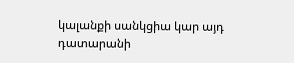կալանքի սանկցիա կար այդ դատարանի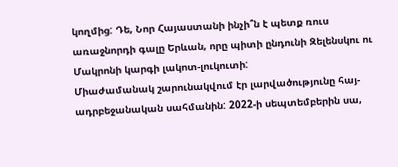կողմից: Դե, Նոր Հայաստանի ինչի՞ն է պետք ռուս առաջնորդի գալը Երևան, որը պիտի ընդունի Զելենսկու ու Մակրոնի կարգի լակոտ-լուկուտի:
Միաժամանակ շարունակվում էր լարվածությունը հայ-ադրբեջանական սահմանին: 2022-ի սեպտեմբերին սա,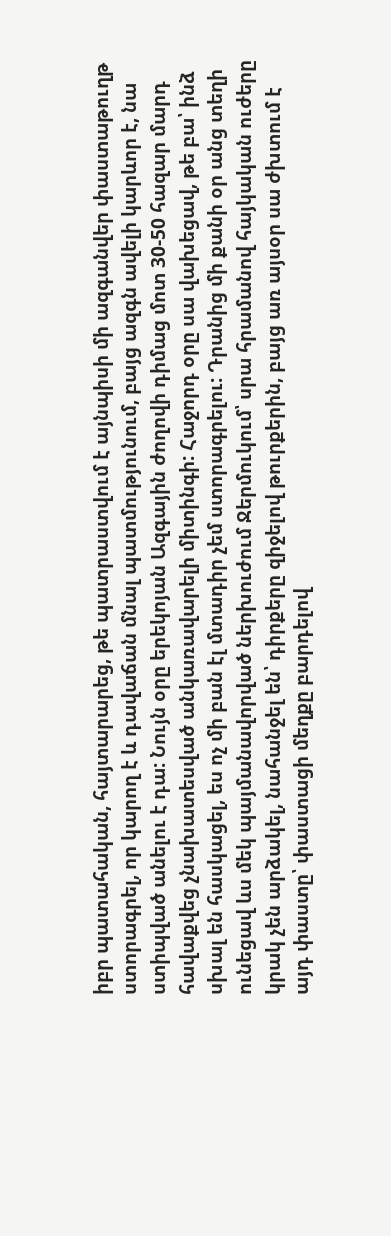իբր պատահական, հայտարարեց, թե պատրաստվում է այնպիսի մի ազգանվեր փաստաթուղթ ստորագրել, որ կարող է և դավաճան մնալ պատմությունում, բայց ազգն ավելի կարևոր է, նա ստիպված անելու է դա: Նույն օրը երեկոյան Ազգային ժողովի դիմաց մոտ 30-50 հազար մարդ հավաքվեց չնախատեսված անկառավարելի միտինգի: Հաջորդ օրը սա վախեցավ, թե բա՝ ինձ սխալ են հասկացել, ես ոչ մի բան էլ մտադիր չեմ ստորագրելու: Դրանից մի քանի օր անց տեղի ունեցավ ևս մեկ պայմանավորված ներխուժում Ջերմուկում՝ սրա հրամանով հայկական ուժերը կրակ չեն արձակել, նահանջել են՝ դիրքերը զիջելով թուրքերին, բայց առ այսօր սա ժխտում է այդ փաստը՝ փաստացի մեղքը բարդելով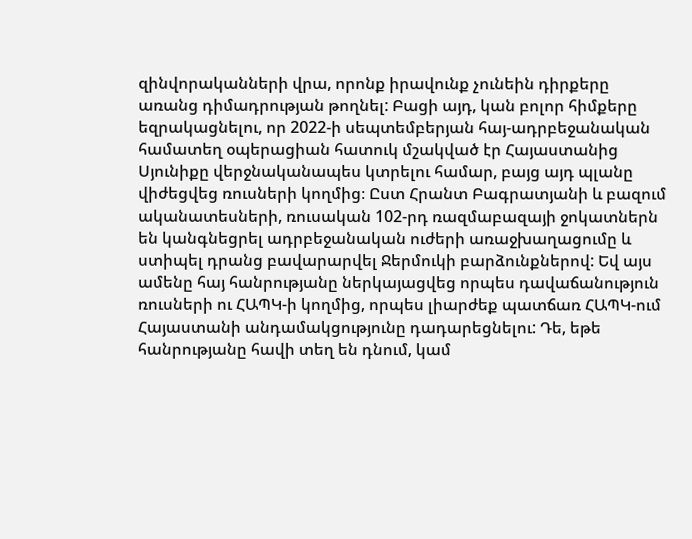զինվորականների վրա, որոնք իրավունք չունեին դիրքերը առանց դիմադրության թողնել: Բացի այդ, կան բոլոր հիմքերը եզրակացնելու, որ 2022-ի սեպտեմբերյան հայ-ադրբեջանական համատեղ օպերացիան հատուկ մշակված էր Հայաստանից Սյունիքը վերջնականապես կտրելու համար, բայց այդ պլանը վիժեցվեց ռուսների կողմից։ Ըստ Հրանտ Բագրատյանի և բազում ականատեսների, ռուսական 102-րդ ռազմաբազայի ջոկատներն են կանգնեցրել ադրբեջանական ուժերի առաջխաղացումը և ստիպել դրանց բավարարվել Ջերմուկի բարձունքներով: Եվ այս ամենը հայ հանրությանը ներկայացվեց որպես դավաճանություն ռուսների ու ՀԱՊԿ-ի կողմից, որպես լիարժեք պատճառ ՀԱՊԿ-ում Հայաստանի անդամակցությունը դադարեցնելու: Դե, եթե հանրությանը հավի տեղ են դնում, կամ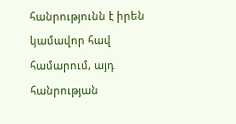հանրությունն է իրեն կամավոր հավ համարում, այդ հանրության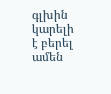գլխին կարելի է բերել ամեն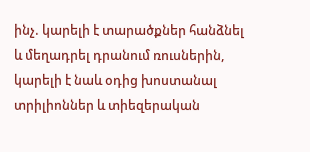ինչ. կարելի է տարածքներ հանձնել և մեղադրել դրանում ռուսներին, կարելի է նաև օդից խոստանալ տրիլիոններ և տիեզերական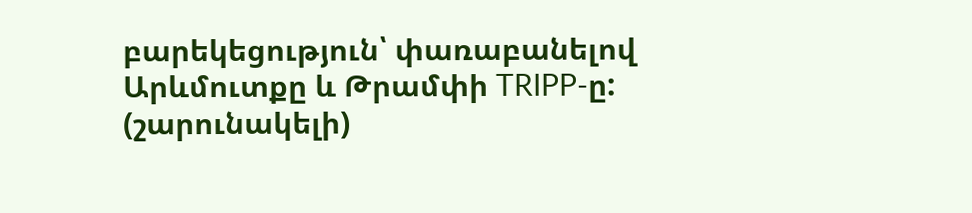բարեկեցություն՝ փառաբանելով Արևմուտքը և Թրամփի TRIPP-ը:
(շարունակելի)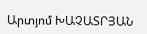Արտյոմ ԽԱՉԱՏՐՅԱՆ